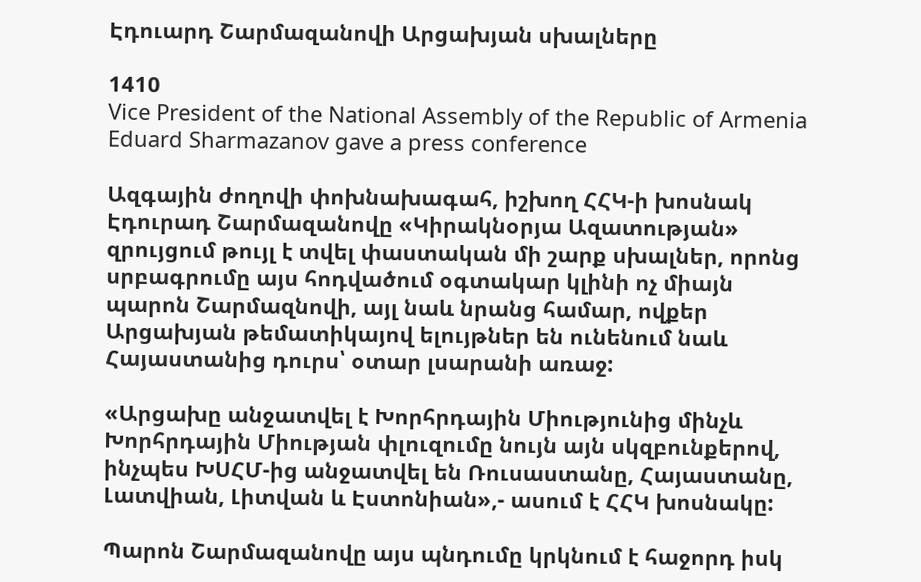Էդուարդ Շարմազանովի Արցախյան սխալները

1410
Vice President of the National Assembly of the Republic of Armenia Eduard Sharmazanov gave a press conference

Ազգային ժողովի փոխնախագահ, իշխող ՀՀԿ-ի խոսնակ Էդուրադ Շարմազանովը «Կիրակնօրյա Ազատության» զրույցում թույլ է տվել փաստական մի շարք սխալներ, որոնց սրբագրումը այս հոդվածում օգտակար կլինի ոչ միայն պարոն Շարմազնովի, այլ նաև նրանց համար, ովքեր Արցախյան թեմատիկայով ելույթներ են ունենում նաև Հայաստանից դուրս՝ օտար լսարանի առաջ:

«Արցախը անջատվել է Խորհրդային Միությունից մինչև Խորհրդային Միության փլուզումը նույն այն սկզբունքերով, ինչպես ԽՍՀՄ-ից անջատվել են Ռուսաստանը, Հայաստանը, Լատվիան, Լիտվան և Էստոնիան»,- ասում է ՀՀԿ խոսնակը:

Պարոն Շարմազանովը այս պնդումը կրկնում է հաջորդ իսկ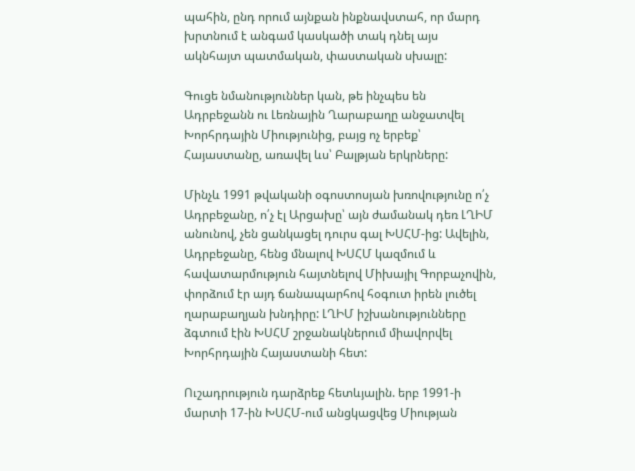պահին, ընդ որում այնքան ինքնավստահ, որ մարդ խրտնում է անգամ կասկածի տակ դնել այս ակնհայտ պատմական, փաստական սխալը:

Գուցե նմանություններ կան, թե ինչպես են Ադրբեջանն ու Լեռնային Ղարաբաղը անջատվել Խորհրդային Միությունից, բայց ոչ երբեք՝ Հայաստանը, առավել ևս՝ Բալթյան երկրները:

Մինչև 1991 թվականի օգոստոսյան խռովությունը ո՛չ Ադրբեջանը, ո՛չ էլ Արցախը՝ այն ժամանակ դեռ ԼՂԻՄ անունով, չեն ցանկացել դուրս գալ ԽՍՀՄ-ից: Ավելին, Ադրբեջանը, հենց մնալով ԽՍՀՄ կազմում և հավատարմություն հայտնելով Միխայիլ Գորբաչովին, փորձում էր այդ ճանապարհով հօգուտ իրեն լուծել ղարաբաղյան խնդիրը: ԼՂԻՄ իշխանությունները ձգտում էին ԽՍՀՄ շրջանակներում միավորվել Խորհրդային Հայաստանի հետ:

Ուշադրություն դարձրեք հետևյալին. երբ 1991-ի մարտի 17-ին ԽՍՀՄ-ում անցկացվեց Միության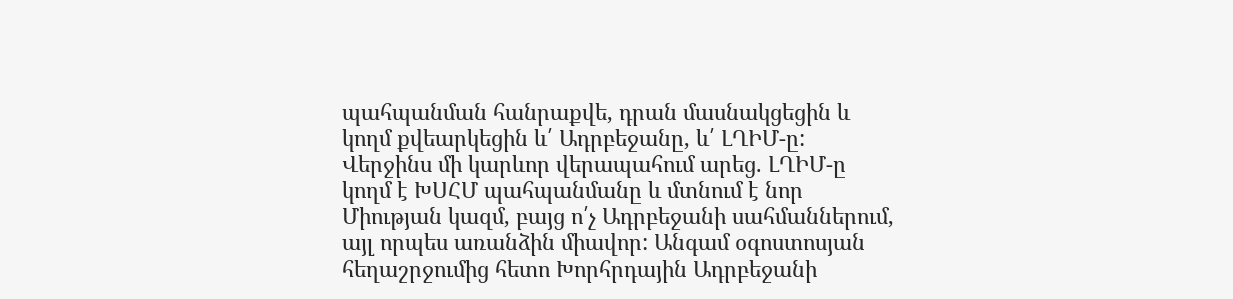պահպանման հանրաքվե, դրան մասնակցեցին և կողմ քվեարկեցին և՛ Ադրբեջանը, և՛ ԼՂԻՄ-ը: Վերջինս մի կարևոր վերապահում արեց. ԼՂԻՄ-ը կողմ է ԽՍՀՄ պահպանմանը և մտնում է նոր Միության կազմ, բայց ո՛չ Ադրբեջանի սահմաններում, այլ որպես առանձին միավոր: Անգամ օգոստոսյան հեղաշրջումից հետո Խորհրդային Ադրբեջանի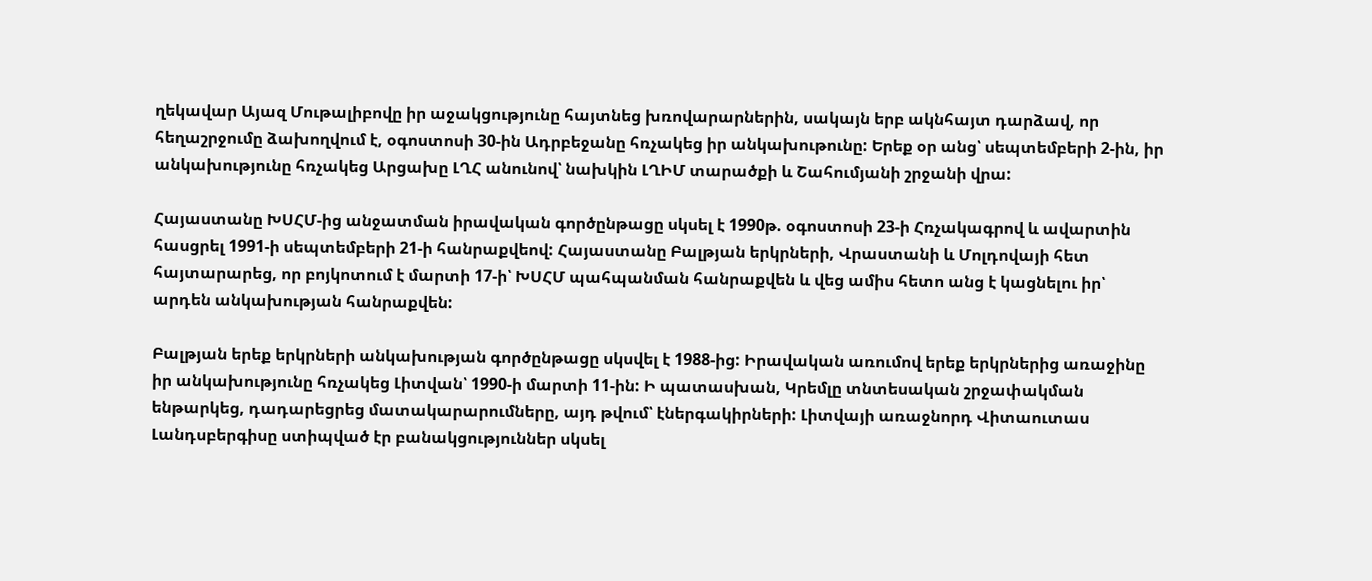ղեկավար Այազ Մութալիբովը իր աջակցությունը հայտնեց խռովարարներին, սակայն երբ ակնհայտ դարձավ, որ հեղաշրջումը ձախողվում է, օգոստոսի 30-ին Ադրբեջանը հռչակեց իր անկախութունը: Երեք օր անց՝ սեպտեմբերի 2-ին, իր անկախությունը հռչակեց Արցախը ԼՂՀ անունով՝ նախկին ԼՂԻՄ տարածքի և Շահումյանի շրջանի վրա:

Հայաստանը ԽՍՀՄ-ից անջատման իրավական գործընթացը սկսել է 1990թ. օգոստոսի 23-ի Հռչակագրով և ավարտին հասցրել 1991-ի սեպտեմբերի 21-ի հանրաքվեով: Հայաստանը Բալթյան երկրների, Վրաստանի և Մոլդովայի հետ հայտարարեց, որ բոյկոտում է մարտի 17-ի՝ ԽՍՀՄ պահպանման հանրաքվեն և վեց ամիս հետո անց է կացնելու իր՝ արդեն անկախության հանրաքվեն:

Բալթյան երեք երկրների անկախության գործընթացը սկսվել է 1988-ից: Իրավական առումով երեք երկրներից առաջինը իր անկախությունը հռչակեց Լիտվան՝ 1990-ի մարտի 11-ին: Ի պատասխան, Կրեմլը տնտեսական շրջափակման ենթարկեց, դադարեցրեց մատակարարումները, այդ թվում՝ էներգակիրների: Լիտվայի առաջնորդ Վիտաուտաս Լանդսբերգիսը ստիպված էր բանակցություններ սկսել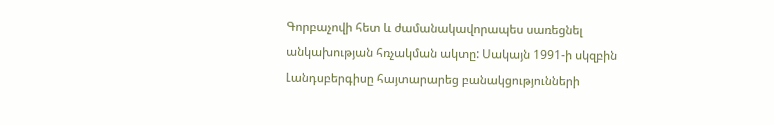Գորբաչովի հետ և ժամանակավորապես սառեցնել անկախության հռչակման ակտը: Սակայն 1991-ի սկզբին Լանդսբերգիսը հայտարարեց բանակցությունների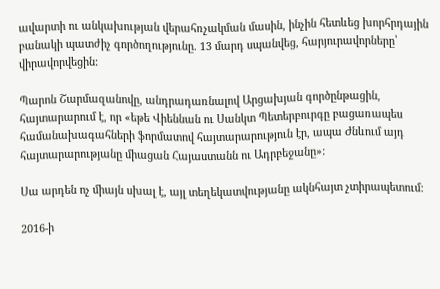ավարտի ու անկախության վերահռչակման մասին, ինչին հետևեց խորհրդային բանակի պատժիչ գործողությունը. 13 մարդ սպանվեց, հարյուրավորները՝ վիրավորվեցին:

Պարոն Շարմազանովը, անդրադառնալով Արցախյան գործընթացին, հայտարարում է, որ «եթե Վիեննան ու Սանկտ Պետերբուրգը բացառապես համանախագահների ֆորմատով հայտարարություն էր, ապա Ժնևում այդ հայտարարությանը միացան Հայաստանն ու Ադրբեջանը»:

Սա արդեն ոչ միայն սխալ է, այլ տեղեկատվությանը ակնհայտ չտիրապետում:

2016-ի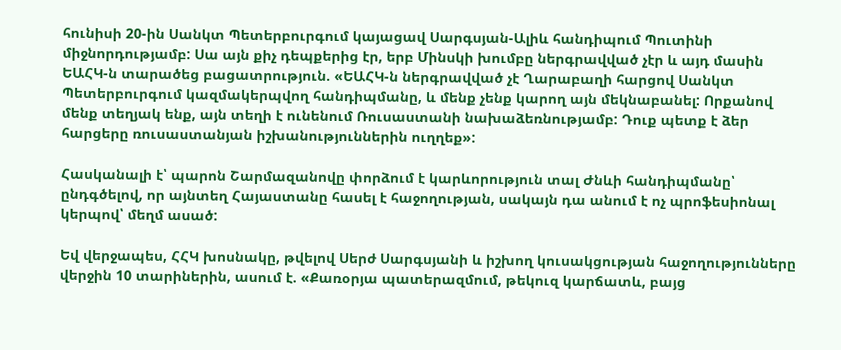հունիսի 20-ին Սանկտ Պետերբուրգում կայացավ Սարգսյան-Ալիև հանդիպում Պուտինի միջնորդությամբ: Սա այն քիչ դեպքերից էր, երբ Մինսկի խումբը ներգրավված չէր և այդ մասին ԵԱՀԿ-ն տարածեց բացատրություն. «ԵԱՀԿ-ն ներգրավված չէ Ղարաբաղի հարցով Սանկտ Պետերբուրգում կազմակերպվող հանդիպմանը, և մենք չենք կարող այն մեկնաբանել: Որքանով մենք տեղյակ ենք, այն տեղի է ունենում Ռուսաստանի նախաձեռնությամբ: Դուք պետք է ձեր հարցերը ռուսաստանյան իշխանություններին ուղղեք»:

Հասկանալի է՝ պարոն Շարմազանովը փորձում է կարևորություն տալ Ժնևի հանդիպմանը՝ ընդգծելով, որ այնտեղ Հայաստանը հասել է հաջողության, սակայն դա անում է ոչ պրոֆեսիոնալ կերպով՝ մեղմ ասած:

Եվ վերջապես, ՀՀԿ խոսնակը, թվելով Սերժ Սարգսյանի և իշխող կուսակցության հաջողությունները վերջին 10 տարիներին, ասում է. «Քառօրյա պատերազմում, թեկուզ կարճատև, բայց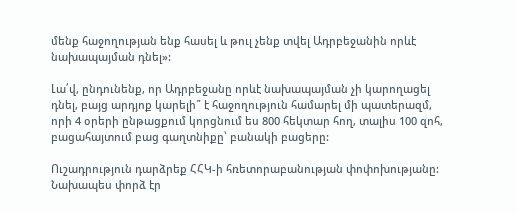մենք հաջողության ենք հասել և թուլ չենք տվել Ադրբեջանին որևէ նախապայման դնել»:

Լա՛վ, ընդունենք, որ Ադրբեջանը որևէ նախապայման չի կարողացել դնել, բայց արդյոք կարելի՞ է հաջողություն համարել մի պատերազմ, որի 4 օրերի ընթացքում կորցնում ես 800 հեկտար հող, տալիս 100 զոհ, բացահայտում բաց գաղտնիքը՝ բանակի բացերը:

Ուշադրություն դարձրեք ՀՀԿ-ի հռետորաբանության փոփոխությանը: Նախապես փորձ էր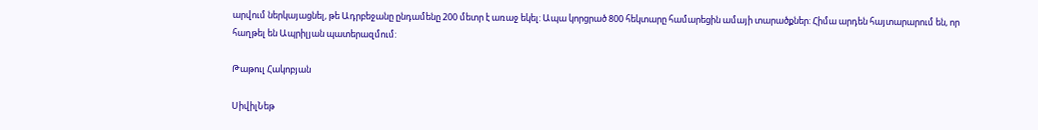արվում ներկայացնել, թե Ադրբեջանը ընդամենը 200 մետր է առաջ եկել: Ապա կորցրած 800 հեկտարը համարեցին ամայի տարածքներ: Հիմա արդեն հայտարարում են, որ հաղթել են Ապրիլյան պատերազմում:

Թաթուլ Հակոբյան

ՍիվիլՆեթ